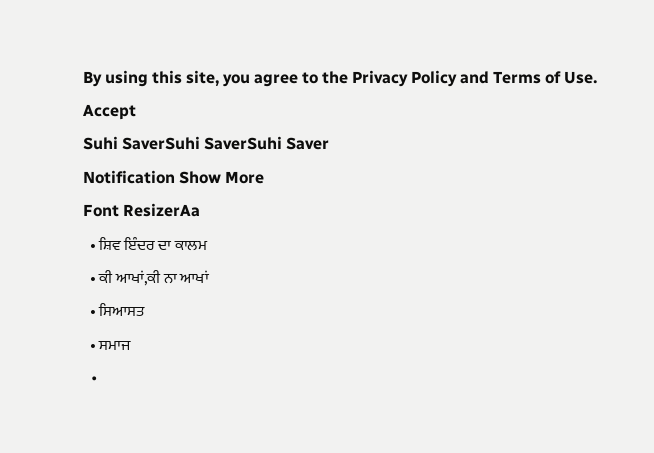By using this site, you agree to the Privacy Policy and Terms of Use.
Accept
Suhi SaverSuhi SaverSuhi Saver
Notification Show More
Font ResizerAa
  • ਸ਼ਿਵ ਇੰਦਰ ਦਾ ਕਾਲਮ
  • ਕੀ ਆਖਾਂ,ਕੀ ਨਾ ਆਖਾਂ
  • ਸਿਆਸਤ
  • ਸਮਾਜ
  •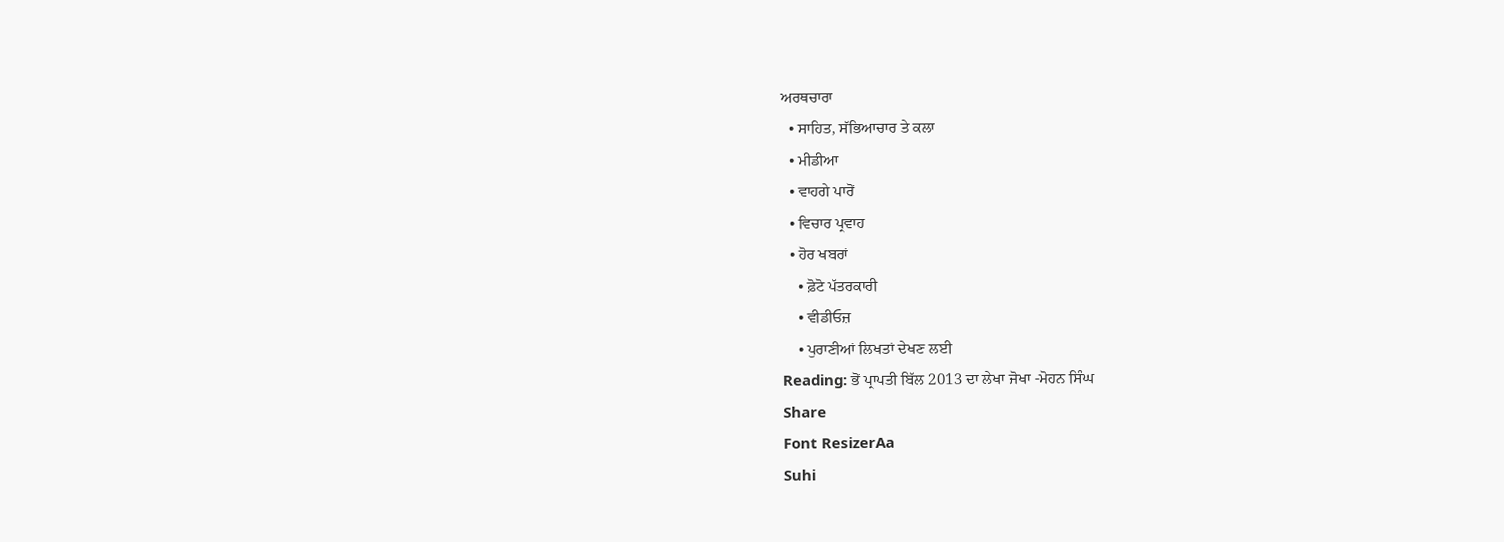ਅਰਥਚਾਰਾ
  • ਸਾਹਿਤ, ਸੱਭਿਆਚਾਰ ਤੇ ਕਲਾ
  • ਮੀਡੀਆ
  • ਵਾਹਗੇ ਪਾਰੋਂ
  • ਵਿਚਾਰ ਪ੍ਰਵਾਹ
  • ਹੋਰ ਖਬਰਾਂ
    • ਫ਼ੋਟੋ ਪੱਤਰਕਾਰੀ
    • ਵੀਡੀਓਜ਼
    • ਪੁਰਾਣੀਆਂ ਲਿਖਤਾਂ ਦੇਖਣ ਲਈ
Reading: ਭੋਂ ਪ੍ਰਾਪਤੀ ਬਿੱਲ 2013 ਦਾ ਲੇਖਾ ਜੋਖਾ -ਮੋਹਨ ਸਿੰਘ
Share
Font ResizerAa
Suhi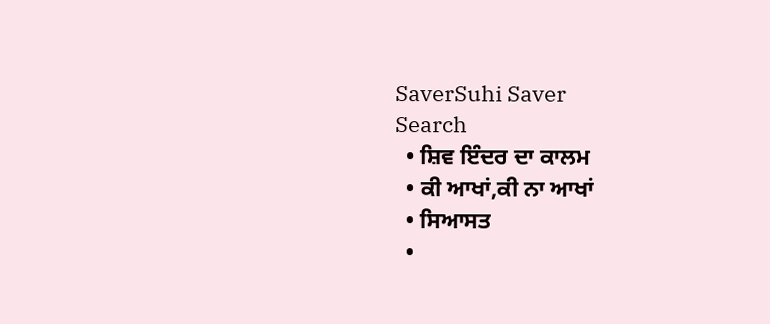SaverSuhi Saver
Search
  • ਸ਼ਿਵ ਇੰਦਰ ਦਾ ਕਾਲਮ
  • ਕੀ ਆਖਾਂ,ਕੀ ਨਾ ਆਖਾਂ
  • ਸਿਆਸਤ
  •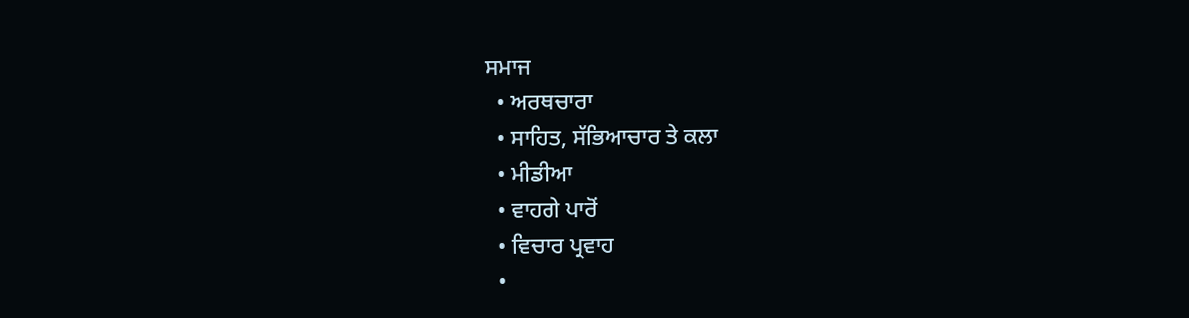ਸਮਾਜ
  • ਅਰਥਚਾਰਾ
  • ਸਾਹਿਤ, ਸੱਭਿਆਚਾਰ ਤੇ ਕਲਾ
  • ਮੀਡੀਆ
  • ਵਾਹਗੇ ਪਾਰੋਂ
  • ਵਿਚਾਰ ਪ੍ਰਵਾਹ
  •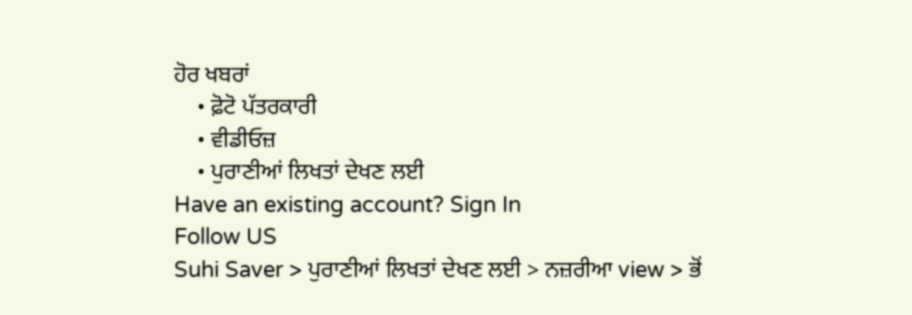ਹੋਰ ਖਬਰਾਂ
    • ਫ਼ੋਟੋ ਪੱਤਰਕਾਰੀ
    • ਵੀਡੀਓਜ਼
    • ਪੁਰਾਣੀਆਂ ਲਿਖਤਾਂ ਦੇਖਣ ਲਈ
Have an existing account? Sign In
Follow US
Suhi Saver > ਪੁਰਾਣੀਆਂ ਲਿਖਤਾਂ ਦੇਖਣ ਲਈ > ਨਜ਼ਰੀਆ view > ਭੋਂ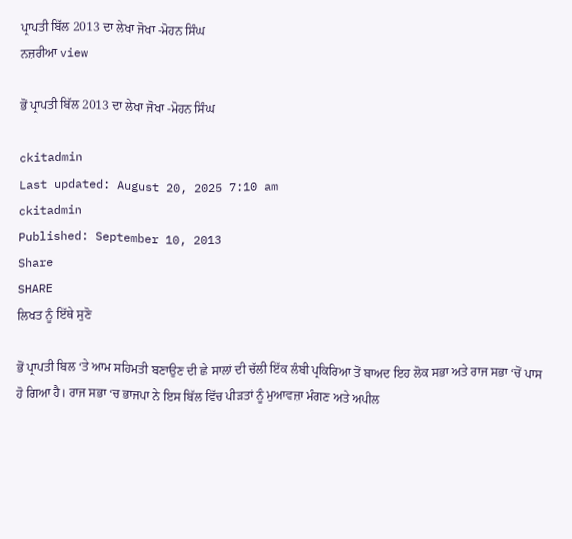ਪ੍ਰਾਪਤੀ ਬਿੱਲ 2013 ਦਾ ਲੇਖਾ ਜੋਖਾ -ਮੋਹਨ ਸਿੰਘ
ਨਜ਼ਰੀਆ view

ਭੋਂ ਪ੍ਰਾਪਤੀ ਬਿੱਲ 2013 ਦਾ ਲੇਖਾ ਜੋਖਾ -ਮੋਹਨ ਸਿੰਘ

ckitadmin
Last updated: August 20, 2025 7:10 am
ckitadmin
Published: September 10, 2013
Share
SHARE
ਲਿਖਤ ਨੂੰ ਇੱਥੇ ਸੁਣੋ

ਭੋਂ ਪ੍ਰਾਪਤੀ ਬਿਲ ‘ਤੇ ਆਮ ਸਹਿਮਤੀ ਬਣਾਉਣ ਦੀ ਛੇ ਸਾਲਾਂ ਦੀ ਚੱਲੀ ਇੱਕ ਲੰਬੀ ਪ੍ਰਕਿਰਿਆ ਤੋਂ ਬਾਅਦ ਇਹ ਲੋਕ ਸਭਾ ਅਤੇ ਰਾਜ ਸਭਾ ‘ਚੋਂ ਪਾਸ ਹੋ ਗਿਆ ਹੈ। ਰਾਜ ਸਭਾ ‘ਚ ਭਾਜਪਾ ਨੇ ਇਸ ਬਿੱਲ ਵਿੱਚ ਪੀੜਤਾਂ ਨੂੰ ਮੁਆਵਜ਼ਾ ਮੰਗਣ ਅਤੇ ਅਪੀਲ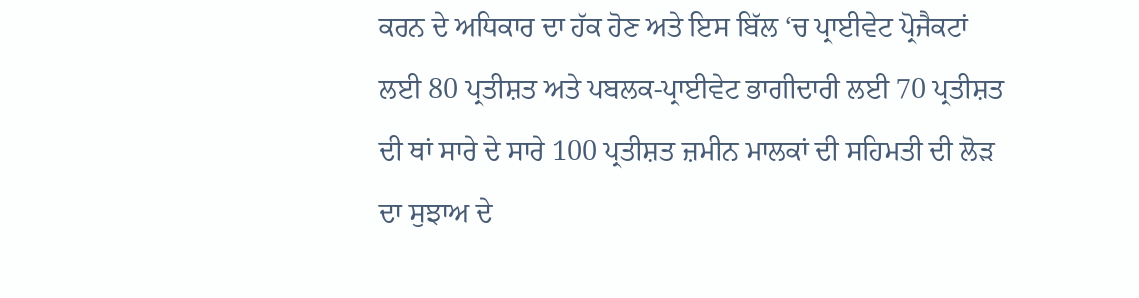ਕਰਨ ਦੇ ਅਧਿਕਾਰ ਦਾ ਹੱਕ ਹੋਣ ਅਤੇ ਇਸ ਬਿੱਲ ‘ਚ ਪ੍ਰਾਈਵੇਟ ਪ੍ਰੋਜੈਕਟਾਂ ਲਈ 80 ਪ੍ਰਤੀਸ਼ਤ ਅਤੇ ਪਬਲਕ-ਪ੍ਰਾਈਵੇਟ ਭਾਗੀਦਾਰੀ ਲਈ 70 ਪ੍ਰਤੀਸ਼ਤ ਦੀ ਥਾਂ ਸਾਰੇ ਦੇ ਸਾਰੇ 100 ਪ੍ਰਤੀਸ਼ਤ ਜ਼ਮੀਨ ਮਾਲਕਾਂ ਦੀ ਸਹਿਮਤੀ ਦੀ ਲੋੜ ਦਾ ਸੁਝਾਅ ਦੇ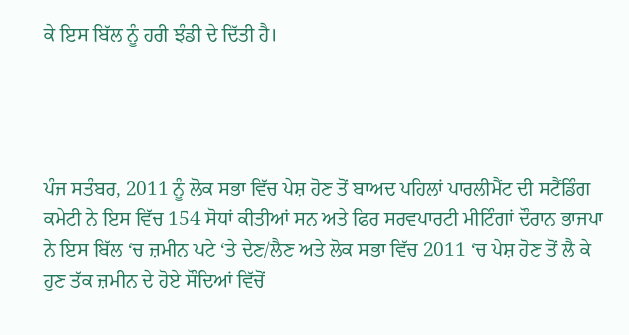ਕੇ ਇਸ ਬਿੱਲ ਨੂੰ ਹਰੀ ਝੰਡੀ ਦੇ ਦਿੱਤੀ ਹੈ।




ਪੰਜ ਸਤੰਬਰ, 2011 ਨੂੰ ਲੋਕ ਸਭਾ ਵਿੱਚ ਪੇਸ਼ ਹੋਣ ਤੋਂ ਬਾਅਦ ਪਹਿਲਾਂ ਪਾਰਲੀਮੈਂਟ ਦੀ ਸਟੈਂਡਿੰਗ ਕਮੇਟੀ ਨੇ ਇਸ ਵਿੱਚ 154 ਸੋਧਾਂ ਕੀਤੀਆਂ ਸਨ ਅਤੇ ਫਿਰ ਸਰਵਪਾਰਟੀ ਮੀਟਿੰਗਾਂ ਦੌਰਾਨ ਭਾਜਪਾ ਨੇ ਇਸ ਬਿੱਲ ‘ਚ ਜ਼ਮੀਨ ਪਟੇ ‘ਤੇ ਦੇਣ/ਲੈਣ ਅਤੇ ਲੋਕ ਸਭਾ ਵਿੱਚ 2011 ‘ਚ ਪੇਸ਼ ਹੋਣ ਤੋਂ ਲੈ ਕੇ ਹੁਣ ਤੱਕ ਜ਼ਮੀਨ ਦੇ ਹੋਏ ਸੌਦਿਆਂ ਵਿੱਚੋਂ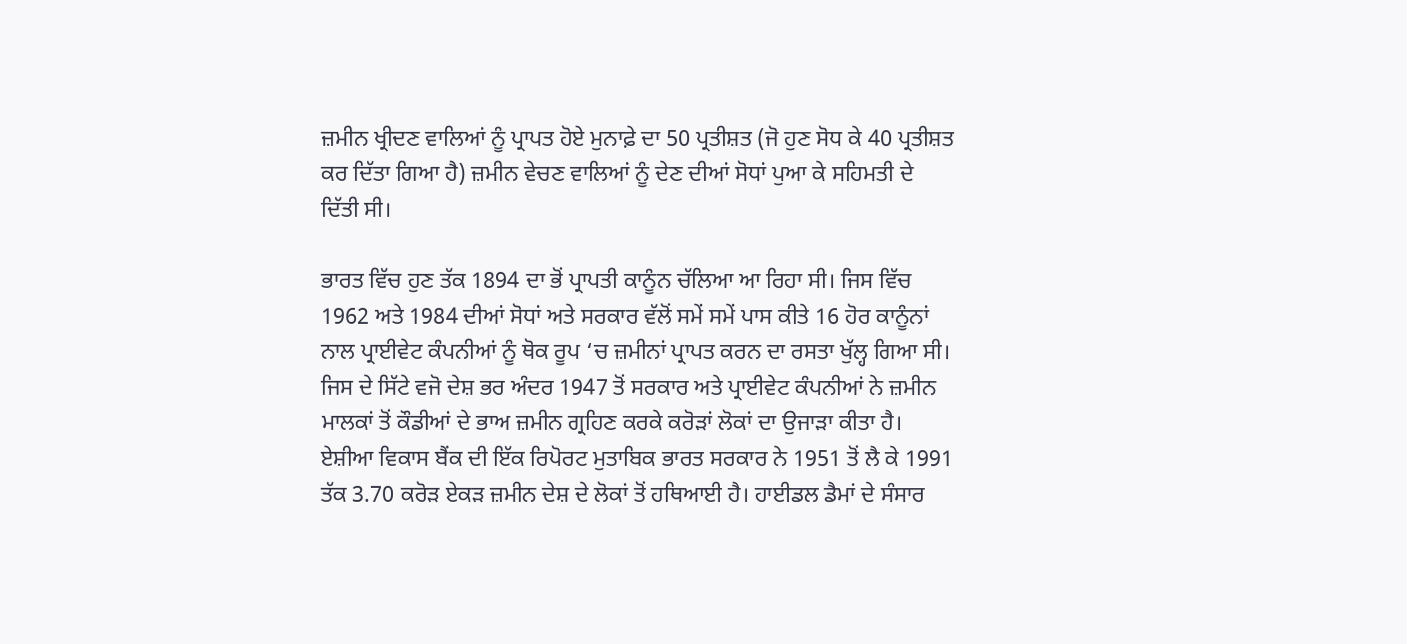ਜ਼ਮੀਨ ਖ੍ਰੀਦਣ ਵਾਲਿਆਂ ਨੂੰ ਪ੍ਰਾਪਤ ਹੋਏ ਮੁਨਾਫ਼ੇ ਦਾ 50 ਪ੍ਰਤੀਸ਼ਤ (ਜੋ ਹੁਣ ਸੋਧ ਕੇ 40 ਪ੍ਰਤੀਸ਼ਤ ਕਰ ਦਿੱਤਾ ਗਿਆ ਹੈ) ਜ਼ਮੀਨ ਵੇਚਣ ਵਾਲਿਆਂ ਨੂੰ ਦੇਣ ਦੀਆਂ ਸੋਧਾਂ ਪੁਆ ਕੇ ਸਹਿਮਤੀ ਦੇ ਦਿੱਤੀ ਸੀ।

ਭਾਰਤ ਵਿੱਚ ਹੁਣ ਤੱਕ 1894 ਦਾ ਭੋਂ ਪ੍ਰਾਪਤੀ ਕਾਨੂੰਨ ਚੱਲਿਆ ਆ ਰਿਹਾ ਸੀ। ਜਿਸ ਵਿੱਚ 1962 ਅਤੇ 1984 ਦੀਆਂ ਸੋਧਾਂ ਅਤੇ ਸਰਕਾਰ ਵੱਲੋਂ ਸਮੇਂ ਸਮੇਂ ਪਾਸ ਕੀਤੇ 16 ਹੋਰ ਕਾਨੂੰਨਾਂ ਨਾਲ ਪ੍ਰਾਈਵੇਟ ਕੰਪਨੀਆਂ ਨੂੰ ਥੋਕ ਰੂਪ ‘ਚ ਜ਼ਮੀਨਾਂ ਪ੍ਰਾਪਤ ਕਰਨ ਦਾ ਰਸਤਾ ਖੁੱਲ੍ਹ ਗਿਆ ਸੀ। ਜਿਸ ਦੇ ਸਿੱਟੇ ਵਜੋ ਦੇਸ਼ ਭਰ ਅੰਦਰ 1947 ਤੋਂ ਸਰਕਾਰ ਅਤੇ ਪ੍ਰਾਈਵੇਟ ਕੰਪਨੀਆਂ ਨੇ ਜ਼ਮੀਨ ਮਾਲਕਾਂ ਤੋਂ ਕੌਡੀਆਂ ਦੇ ਭਾਅ ਜ਼ਮੀਨ ਗ੍ਰਹਿਣ ਕਰਕੇ ਕਰੋੜਾਂ ਲੋਕਾਂ ਦਾ ਉਜਾੜਾ ਕੀਤਾ ਹੈ। ਏਸ਼ੀਆ ਵਿਕਾਸ ਬੈਂਕ ਦੀ ਇੱਕ ਰਿਪੋਰਟ ਮੁਤਾਬਿਕ ਭਾਰਤ ਸਰਕਾਰ ਨੇ 1951 ਤੋਂ ਲੈ ਕੇ 1991 ਤੱਕ 3.70 ਕਰੋੜ ਏਕੜ ਜ਼ਮੀਨ ਦੇਸ਼ ਦੇ ਲੋਕਾਂ ਤੋਂ ਹਥਿਆਈ ਹੈ। ਹਾਈਡਲ ਡੈਮਾਂ ਦੇ ਸੰਸਾਰ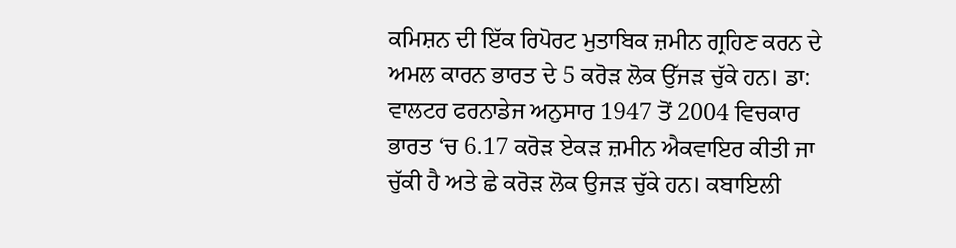ਕਮਿਸ਼ਨ ਦੀ ਇੱਕ ਰਿਪੋਰਟ ਮੁਤਾਬਿਕ ਜ਼ਮੀਨ ਗ੍ਰਹਿਣ ਕਰਨ ਦੇ ਅਮਲ ਕਾਰਨ ਭਾਰਤ ਦੇ 5 ਕਰੋੜ ਲੋਕ ਉੱਜੜ ਚੁੱਕੇ ਹਨ। ਡਾ: ਵਾਲਟਰ ਫਰਨਾਡੇਜ ਅਨੁਸਾਰ 1947 ਤੋਂ 2004 ਵਿਚਕਾਰ ਭਾਰਤ ‘ਚ 6.17 ਕਰੋੜ ਏਕੜ ਜ਼ਮੀਨ ਐਕਵਾਇਰ ਕੀਤੀ ਜਾ ਚੁੱਕੀ ਹੈ ਅਤੇ ਛੇ ਕਰੋੜ ਲੋਕ ਉਜੜ ਚੁੱਕੇ ਹਨ। ਕਬਾਇਲੀ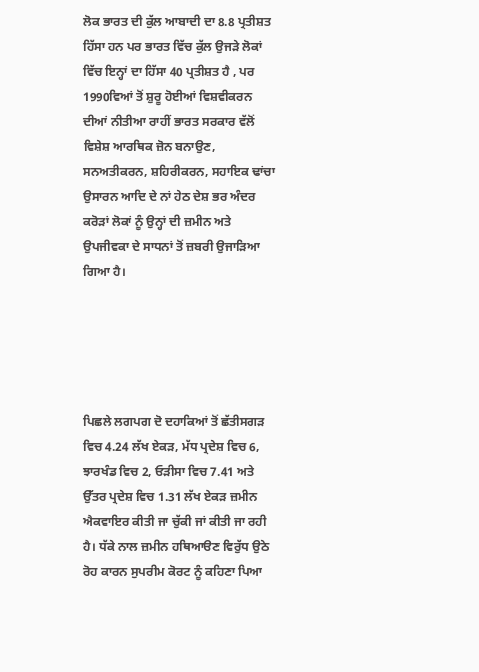ਲੋਕ ਭਾਰਤ ਦੀ ਕੁੱਲ ਆਬਾਦੀ ਦਾ 8.8 ਪ੍ਰਤੀਸ਼ਤ ਹਿੱਸਾ ਹਨ ਪਰ ਭਾਰਤ ਵਿੱਚ ਕੁੱਲ ਉਜੜੇ ਲੋਕਾਂ ਵਿੱਚ ਇਨ੍ਹਾਂ ਦਾ ਹਿੱਸਾ 40 ਪ੍ਰਤੀਸ਼ਤ ਹੈ , ਪਰ 1990ਵਿਆਂ ਤੋਂ ਸ਼ੁਰੂ ਹੋਈਆਂ ਵਿਸ਼ਵੀਕਰਨ ਦੀਆਂ ਨੀਤੀਆ ਰਾਹੀਂ ਭਾਰਤ ਸਰਕਾਰ ਵੱਲੋਂ ਵਿਸ਼ੇਸ਼ ਆਰਥਿਕ ਜ਼ੋਨ ਬਨਾਉਣ, ਸਨਅਤੀਕਰਨ, ਸ਼ਹਿਰੀਕਰਨ, ਸਹਾਇਕ ਢਾਂਚਾ ਉਸਾਰਨ ਆਦਿ ਦੇ ਨਾਂ ਹੇਠ ਦੇਸ਼ ਭਰ ਅੰਦਰ ਕਰੋੜਾਂ ਲੋਕਾਂ ਨੂੰ ਉਨ੍ਹਾਂ ਦੀ ਜ਼ਮੀਨ ਅਤੇ ਉਪਜੀਵਕਾ ਦੇ ਸਾਧਨਾਂ ਤੋਂ ਜ਼ਬਰੀ ਉਜਾੜਿਆ ਗਿਆ ਹੈ।





ਪਿਛਲੇ ਲਗਪਗ ਦੋ ਦਹਾਕਿਆਂ ਤੋਂ ਛੱਤੀਸਗੜ ਵਿਚ 4.24 ਲੱਖ ਏਕੜ, ਮੱਧ ਪ੍ਰਦੇਸ਼ ਵਿਚ 6, ਝਾਰਖੰਡ ਵਿਚ 2, ਓੜੀਸਾ ਵਿਚ 7.41 ਅਤੇ ਉੱਤਰ ਪ੍ਰਦੇਸ਼ ਵਿਚ 1.31 ਲੱਖ ਏਕੜ ਜ਼ਮੀਨ ਐਕਵਾਇਰ ਕੀਤੀ ਜਾ ਚੁੱਕੀ ਜਾਂ ਕੀਤੀ ਜਾ ਰਹੀ ਹੈ। ਧੱਕੇ ਨਾਲ ਜ਼ਮੀਨ ਹਥਿਆੳਣ ਵਿਰੁੱਧ ਉਠੇ ਰੋਹ ਕਾਰਨ ਸੁਪਰੀਮ ਕੋਰਟ ਨੂੰ ਕਹਿਣਾ ਪਿਆ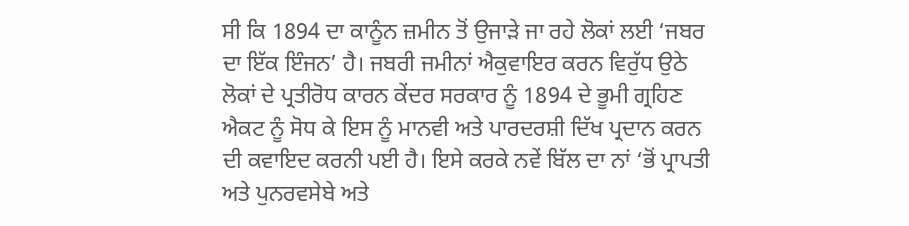ਸੀ ਕਿ 1894 ਦਾ ਕਾਨੂੰਨ ਜ਼ਮੀਨ ਤੋਂ ਉਜਾੜੇ ਜਾ ਰਹੇ ਲੋਕਾਂ ਲਈ ‘ਜਬਰ ਦਾ ਇੱਕ ਇੰਜਨ’ ਹੈ। ਜਬਰੀ ਜਮੀਨਾਂ ਐਕੁਵਾਇਰ ਕਰਨ ਵਿਰੁੱਧ ਉਠੇ ਲੋਕਾਂ ਦੇ ਪ੍ਰਤੀਰੋਧ ਕਾਰਨ ਕੇਂਦਰ ਸਰਕਾਰ ਨੂੰ 1894 ਦੇ ਭੂਮੀ ਗ੍ਰਹਿਣ ਐਕਟ ਨੂੰ ਸੋਧ ਕੇ ਇਸ ਨੂੰ ਮਾਨਵੀ ਅਤੇ ਪਾਰਦਰਸ਼ੀ ਦਿੱਖ ਪ੍ਰਦਾਨ ਕਰਨ ਦੀ ਕਵਾਇਦ ਕਰਨੀ ਪਈ ਹੈ। ਇਸੇ ਕਰਕੇ ਨਵੇਂ ਬਿੱਲ ਦਾ ਨਾਂ ‘ਭੋਂ ਪ੍ਰਾਪਤੀ ਅਤੇ ਪੁਨਰਵਸੇਬੇ ਅਤੇ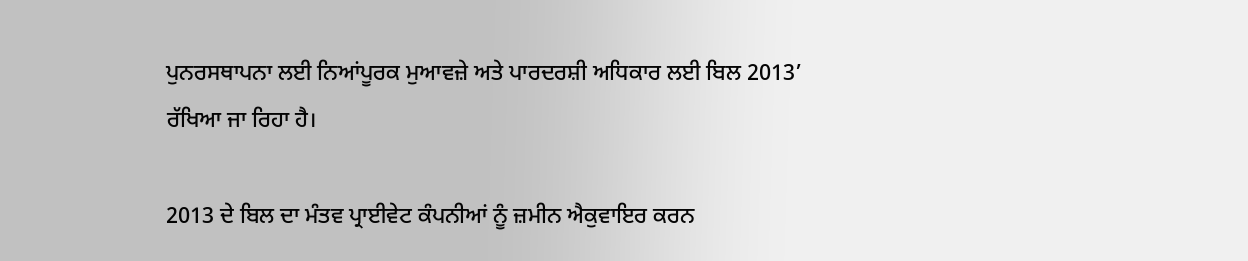ਪੁਨਰਸਥਾਪਨਾ ਲਈ ਨਿਆਂਪੂਰਕ ਮੁਆਵਜ਼ੇ ਅਤੇ ਪਾਰਦਰਸ਼ੀ ਅਧਿਕਾਰ ਲਈ ਬਿਲ 2013’ ਰੱਖਿਆ ਜਾ ਰਿਹਾ ਹੈ।

2013 ਦੇ ਬਿਲ ਦਾ ਮੰਤਵ ਪ੍ਰਾਈਵੇਟ ਕੰਪਨੀਆਂ ਨੂੰ ਜ਼ਮੀਨ ਐਕੁਵਾਇਰ ਕਰਨ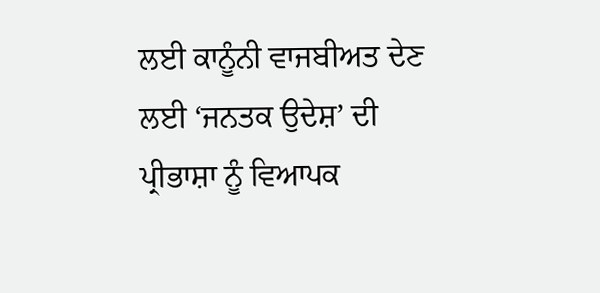ਲਈ ਕਾਨੂੰਨੀ ਵਾਜਬੀਅਤ ਦੇਣ ਲਈ ‘ਜਨਤਕ ਉਦੇਸ਼’ ਦੀ ਪ੍ਰੀਭਾਸ਼ਾ ਨੂੰ ਵਿਆਪਕ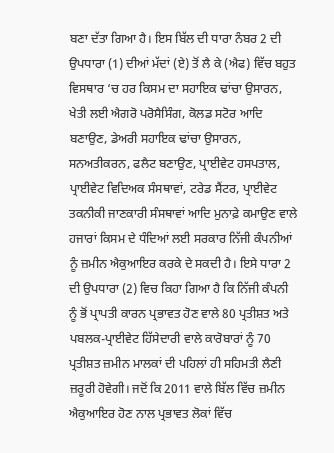ਬਣਾ ਦੱਤਾ ਗਿਆ ਹੈ। ਇਸ ਬਿੱਲ ਦੀ ਧਾਰਾ ਨੰਬਰ 2 ਦੀ ਉਪਧਾਰਾ (1) ਦੀਆਂ ਮੱਦਾਂ (ਏ) ਤੋਂ ਲੈ ਕੇ (ਐਫ) ਵਿੱਚ ਬਹੁਤ ਵਿਸਥਾਰ ‘ਚ ਹਰ ਕਿਸਮ ਦਾ ਸਹਾਇਕ ਢਾਂਚਾ ਉਸਾਰਨ, ਖੇਤੀ ਲਈ ਐਗਰੋ ਪਰੋਸੈਸਿੰਗ, ਕੋਲਡ ਸਟੋਰ ਆਦਿ ਬਣਾਉਣ, ਡੇਅਰੀ ਸਹਾਇਕ ਢਾਂਚਾ ਉਸਾਰਨ, ਸਨਅਤੀਕਰਨ, ਫਲੈਟ ਬਣਾਉਣ, ਪ੍ਰਾਈਵੇਟ ਹਸਪਤਾਲ, ਪ੍ਰਾਈਵੇਟ ਵਿਦਿਅਕ ਸੰਸਥਾਵਾਂ, ਟਰੇਡ ਸੈਂਟਰ, ਪ੍ਰਾਈਵੇਟ ਤਕਨੀਕੀ ਜਾਣਕਾਰੀ ਸੰਸਥਾਵਾਂ ਆਦਿ ਮੁਨਾਫ਼ੇ ਕਮਾਉਣ ਵਾਲੇ ਹਜਾਰਾਂ ਕਿਸਮ ਦੇ ਧੰਦਿਆਂ ਲਈ ਸਰਕਾਰ ਨਿੱਜੀ ਕੰਪਨੀਆਂ ਨੂੰ ਜ਼ਮੀਨ ਐਕੁਆਇਰ ਕਰਕੇ ਦੇ ਸਕਦੀ ਹੈ। ਇਸੇ ਧਾਰਾ 2 ਦੀ ਉਪਧਾਰਾ (2) ਵਿਚ ਕਿਹਾ ਗਿਆ ਹੈ ਕਿ ਨਿੱਜੀ ਕੰਪਨੀ ਨੂੰ ਭੋਂ ਪ੍ਰਾਪਤੀ ਕਾਰਨ ਪ੍ਰਭਾਵਤ ਹੋਣ ਵਾਲੇ 80 ਪ੍ਰਤੀਸ਼ਤ ਅਤੇ ਪਬਲਕ-ਪ੍ਰਾਈਵੇਟ ਹਿੱਸੇਦਾਰੀ ਵਾਲੇ ਕਾਰੋਬਾਰਾਂ ਨੂੰ 70 ਪ੍ਰਤੀਸ਼ਤ ਜ਼ਮੀਨ ਮਾਲਕਾਂ ਦੀ ਪਹਿਲਾਂ ਹੀ ਸਹਿਮਤੀ ਲੈਣੀ ਜ਼ਰੂਰੀ ਹੋਵੇਗੀ। ਜਦੋਂ ਕਿ 2011 ਵਾਲੇ ਬਿੱਲ ਵਿੱਚ ਜ਼ਮੀਨ ਐਕੁਆਇਰ ਹੋਣ ਨਾਲ ਪ੍ਰਭਾਵਤ ਲੋਕਾਂ ਵਿੱਚ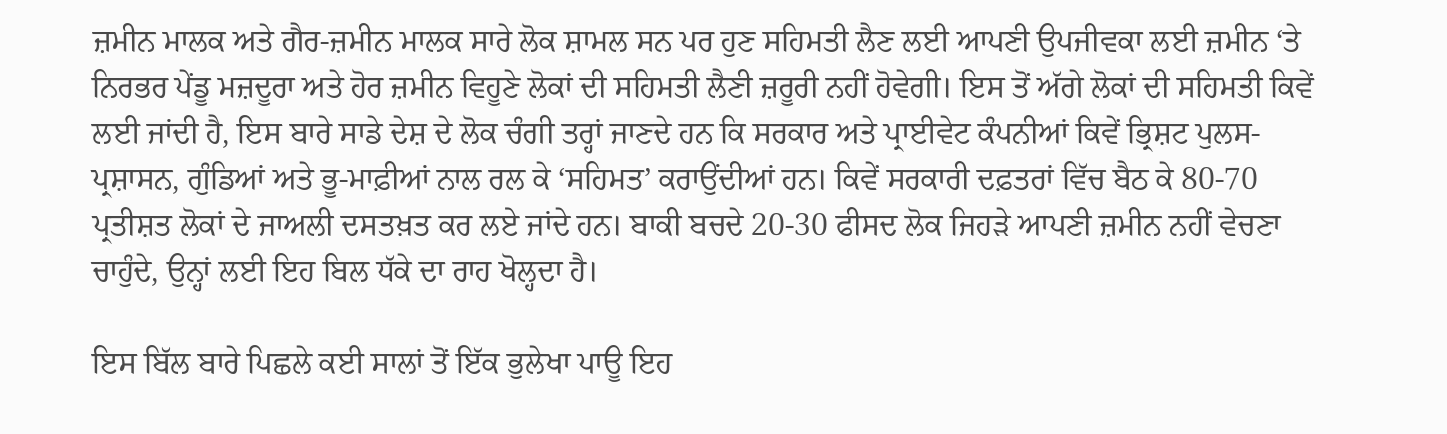ਜ਼ਮੀਨ ਮਾਲਕ ਅਤੇ ਗੈਰ-ਜ਼ਮੀਨ ਮਾਲਕ ਸਾਰੇ ਲੋਕ ਸ਼ਾਮਲ ਸਨ ਪਰ ਹੁਣ ਸਹਿਮਤੀ ਲੈਣ ਲਈ ਆਪਣੀ ਉਪਜੀਵਕਾ ਲਈ ਜ਼ਮੀਨ ‘ਤੇ ਨਿਰਭਰ ਪੇਂਡੂ ਮਜ਼ਦੂਰਾ ਅਤੇ ਹੋਰ ਜ਼ਮੀਨ ਵਿਹੂਣੇ ਲੋਕਾਂ ਦੀ ਸਹਿਮਤੀ ਲੈਣੀ ਜ਼ਰੂਰੀ ਨਹੀਂ ਹੋਵੇਗੀ। ਇਸ ਤੋਂ ਅੱਗੇ ਲੋਕਾਂ ਦੀ ਸਹਿਮਤੀ ਕਿਵੇਂ ਲਈ ਜਾਂਦੀ ਹੈ, ਇਸ ਬਾਰੇ ਸਾਡੇ ਦੇਸ਼ ਦੇ ਲੋਕ ਚੰਗੀ ਤਰ੍ਹਾਂ ਜਾਣਦੇ ਹਨ ਕਿ ਸਰਕਾਰ ਅਤੇ ਪ੍ਰਾਈਵੇਟ ਕੰਪਨੀਆਂ ਕਿਵੇਂ ਭ੍ਰਿਸ਼ਟ ਪੁਲਸ-ਪ੍ਰਸ਼ਾਸਨ, ਗੁੰਡਿਆਂ ਅਤੇ ਭੂ-ਮਾਫ਼ੀਆਂ ਨਾਲ ਰਲ ਕੇ ‘ਸਹਿਮਤ’ ਕਰਾਉਂਦੀਆਂ ਹਨ। ਕਿਵੇਂ ਸਰਕਾਰੀ ਦਫ਼ਤਰਾਂ ਵਿੱਚ ਬੈਠ ਕੇ 80-70 ਪ੍ਰਤੀਸ਼ਤ ਲੋਕਾਂ ਦੇ ਜਾਅਲੀ ਦਸਤਖ਼ਤ ਕਰ ਲਏ ਜਾਂਦੇ ਹਨ। ਬਾਕੀ ਬਚਦੇ 20-30 ਫੀਸਦ ਲੋਕ ਜਿਹੜੇ ਆਪਣੀ ਜ਼ਮੀਨ ਨਹੀਂ ਵੇਚਣਾ ਚਾਹੁੰਦੇ, ਉਨ੍ਹਾਂ ਲਈ ਇਹ ਬਿਲ ਧੱਕੇ ਦਾ ਰਾਹ ਖੋਲ੍ਹਦਾ ਹੈ।

ਇਸ ਬਿੱਲ ਬਾਰੇ ਪਿਛਲੇ ਕਈ ਸਾਲਾਂ ਤੋਂ ਇੱਕ ਭੁਲੇਖਾ ਪਾਊ ਇਹ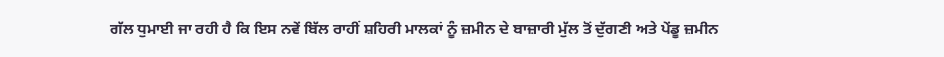ਗੱਲ ਧੁਮਾਈ ਜਾ ਰਹੀ ਹੈ ਕਿ ਇਸ ਨਵੇਂ ਬਿੱਲ ਰਾਹੀਂ ਸ਼ਹਿਰੀ ਮਾਲਕਾਂ ਨੂੰ ਜ਼ਮੀਨ ਦੇ ਬਾਜ਼ਾਰੀ ਮੁੱਲ ਤੋਂ ਦੁੱਗਣੀ ਅਤੇ ਪੇਂਡੂ ਜ਼ਮੀਨ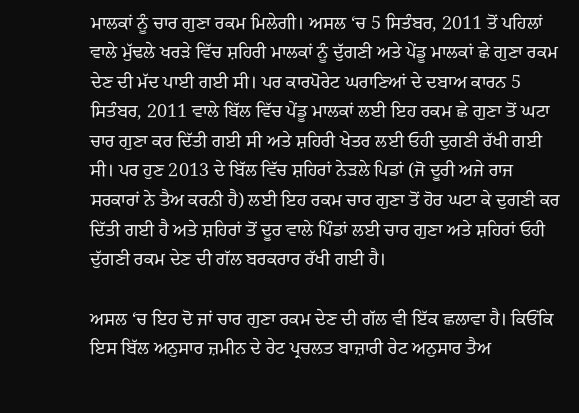ਮਾਲਕਾਂ ਨੂੰ ਚਾਰ ਗੁਣਾ ਰਕਮ ਮਿਲੇਗੀ। ਅਸਲ ‘ਚ 5 ਸਿਤੰਬਰ, 2011 ਤੋਂ ਪਹਿਲਾਂ ਵਾਲੇ ਮੁੱਢਲੇ ਖਰੜੇ ਵਿੱਚ ਸ਼ਹਿਰੀ ਮਾਲਕਾਂ ਨੂੰ ਦੁੱਗਣੀ ਅਤੇ ਪੇਂਡੂ ਮਾਲਕਾਂ ਛੇ ਗੁਣਾ ਰਕਮ ਦੇਣ ਦੀ ਮੱਦ ਪਾਈ ਗਈ ਸੀ। ਪਰ ਕਾਰਪੋਰੇਟ ਘਰਾਣਿਆਂ ਦੇ ਦਬਾਅ ਕਾਰਨ 5 ਸਿਤੰਬਰ, 2011 ਵਾਲੇ ਬਿੱਲ ਵਿੱਚ ਪੇਂਡੂ ਮਾਲਕਾਂ ਲਈ ਇਹ ਰਕਮ ਛੇ ਗੁਣਾ ਤੋਂ ਘਟਾ ਚਾਰ ਗੁਣਾ ਕਰ ਦਿੱਤੀ ਗਈ ਸੀ ਅਤੇ ਸ਼ਹਿਰੀ ਖੇਤਰ ਲਈ ਓਹੀ ਦੁਗਣੀ ਰੱਖੀ ਗਈ ਸੀ। ਪਰ ਹੁਣ 2013 ਦੇ ਬਿੱਲ ਵਿੱਚ ਸ਼ਹਿਰਾਂ ਨੇੜਲੇ ਪਿਡਾਂ (ਜੋ ਦੂਰੀ ਅਜੇ ਰਾਜ ਸਰਕਾਰਾਂ ਨੇ ਤੈਅ ਕਰਨੀ ਹੈ) ਲਈ ਇਹ ਰਕਮ ਚਾਰ ਗੁਣਾ ਤੋਂ ਹੋਰ ਘਟਾ ਕੇ ਦੁਗਣੀ ਕਰ ਦਿੱਤੀ ਗਈ ਹੈ ਅਤੇ ਸ਼ਹਿਰਾਂ ਤੋਂ ਦੂਰ ਵਾਲੇ ਪਿੰਡਾਂ ਲਈ ਚਾਰ ਗੁਣਾ ਅਤੇ ਸ਼ਹਿਰਾਂ ਓਹੀ ਦੁੱਗਣੀ ਰਕਮ ਦੇਣ ਦੀ ਗੱਲ ਬਰਕਰਾਰ ਰੱਖੀ ਗਈ ਹੈ।

ਅਸਲ ‘ਚ ਇਹ ਦੋ ਜਾਂ ਚਾਰ ਗੁਣਾ ਰਕਮ ਦੇਣ ਦੀ ਗੱਲ ਵੀ ਇੱਕ ਛਲਾਵਾ ਹੈ। ਕਿਓਂਕਿ ਇਸ ਬਿੱਲ ਅਨੁਸਾਰ ਜ਼ਮੀਨ ਦੇ ਰੇਟ ਪ੍ਰਚਲਤ ਬਾਜ਼ਾਰੀ ਰੇਟ ਅਨੁਸਾਰ ਤੈਅ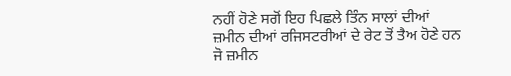ਨਹੀਂ ਹੋਣੇ ਸਗੋਂ ਇਹ ਪਿਛਲੇ ਤਿੰਨ ਸਾਲਾਂ ਦੀਆਂ ਜ਼ਮੀਨ ਦੀਆਂ ਰਜਿਸਟਰੀਆਂ ਦੇ ਰੇਟ ਤੋਂ ਤੈਅ ਹੋਣੇ ਹਨ ਜੋ ਜ਼ਮੀਨ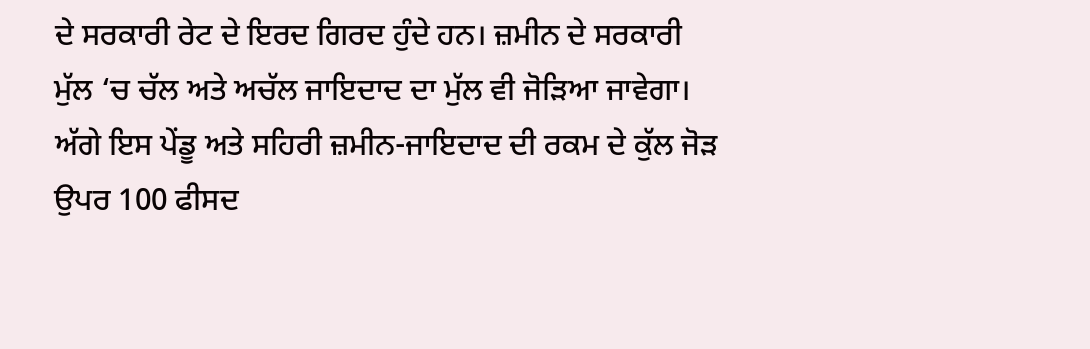ਦੇ ਸਰਕਾਰੀ ਰੇਟ ਦੇ ਇਰਦ ਗਿਰਦ ਹੁੰਦੇ ਹਨ। ਜ਼ਮੀਨ ਦੇ ਸਰਕਾਰੀ ਮੁੱਲ ‘ਚ ਚੱਲ ਅਤੇ ਅਚੱਲ ਜਾਇਦਾਦ ਦਾ ਮੁੱਲ ਵੀ ਜੋੜਿਆ ਜਾਵੇਗਾ। ਅੱਗੇ ਇਸ ਪੇਂਡੂ ਅਤੇ ਸਹਿਰੀ ਜ਼ਮੀਨ-ਜਾਇਦਾਦ ਦੀ ਰਕਮ ਦੇ ਕੁੱਲ ਜੋੜ ਉਪਰ 100 ਫੀਸਦ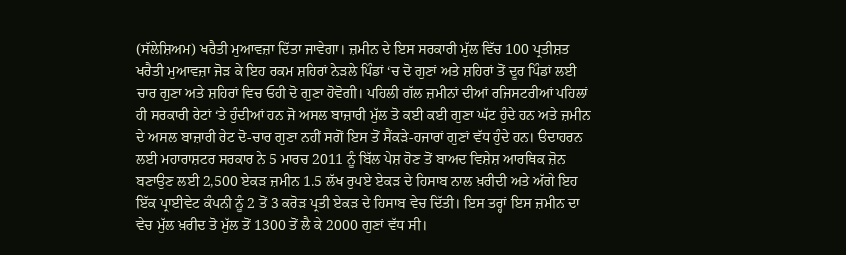(ਸੱਲੇਸ਼ਿਅਮ) ਖਰੈਤੀ ਮੁਆਵਜ਼ਾ ਦਿੱਤਾ ਜਾਵੇਗਾ। ਜ਼ਮੀਨ ਦੇ ਇਸ ਸਰਕਾਰੀ ਮੁੱਲ ਵਿੱਚ 100 ਪ੍ਰਤੀਸ਼ਤ ਖਰੈਤੀ ਮੁਆਵਜ਼ਾ ਜੋੜ ਕੇ ਇਹ ਰਕਮ ਸ਼ਹਿਰਾਂ ਨੇੜਲੇ ਪਿੰਡਾਂ ‘ਚ ਦੋ ਗੁਣਾਂ ਅਤੇ ਸ਼ਹਿਰਾਂ ਤੋਂ ਦੂਰ ਪਿੰਡਾਂ ਲਈ ਚਾਰ ਗੁਣਾ ਅਤੇ ਸ਼ਹਿਰਾਂ ਵਿਚ ਓਹੀ ਦੋ ਗੁਣਾ ਹੋਵੋਗੀ। ਪਹਿਲੀ ਗੱਲ ਜ਼ਮੀਨਾਂ ਦੀਆਂ ਰਜਿਸਟਰੀਆਂ ਪਹਿਲਾਂ ਹੀ ਸਰਕਾਰੀ ਰੇਟਾਂ ‘ਤੇ ਹੁੰਦੀਆਂ ਹਨ ਜੋ ਅਸਲ ਬਾਜ਼ਾਰੀ ਮੁੱਲ ਤੋ ਕਈ ਕਈ ਗੁਣਾ ਘੱਟ ਹੁੰਦੇ ਹਨ ਅਤੇ ਜ਼ਮੀਨ ਦੇ ਅਸਲ ਬਾਜ਼ਾਰੀ ਰੇਟ ਦੋ-ਚਾਰ ਗੁਣਾ ਨਹੀਂ ਸਗੋਂ ਇਸ ਤੋਂ ਸੈਂਕੜੇ-ਹਜਾਰਾਂ ਗੁਣਾਂ ਵੱਧ ਹੁੰਦੇ ਹਨ। ੳਦਾਹਰਨ ਲਈ ਮਹਾਰਾਸ਼ਟਰ ਸਰਕਾਰ ਨੇ 5 ਮਾਰਚ 2011 ਨੂੰ ਬਿੱਲ ਪੇਸ਼ ਹੋਣ ਤੋਂ ਬਾਅਦ ਵਿਸ਼ੇਸ਼ ਆਰਥਿਕ ਜ਼ੋਨ ਬਣਾਉਣ ਲਈ 2,500 ਏਕੜ ਜ਼ਮੀਨ 1.5 ਲੱਖ ਰੁਪਏ ਏਕੜ ਦੇ ਹਿਸਾਬ ਨਾਲ ਖ਼ਰੀਦੀ ਅਤੇ ਅੱਗੇ ਇਹ ਇੱਕ ਪ੍ਰਾਈਵੇਟ ਕੰਪਨੀ ਨੂੰ 2 ਤੋਂ 3 ਕਰੋੜ ਪ੍ਰਤੀ ਏਕੜ ਦੇ ਹਿਸਾਬ ਵੇਚ ਦਿੱਤੀ। ਇਸ ਤਰ੍ਹਾਂ ਇਸ ਜ਼ਮੀਨ ਦਾ ਵੇਚ ਮੁੱਲ ਖ਼ਰੀਦ ਤੋ ਮੁੱਲ ਤੋਂ 1300 ਤੋਂ ਲੈ ਕੇ 2000 ਗੁਣਾਂ ਵੱਧ ਸੀ।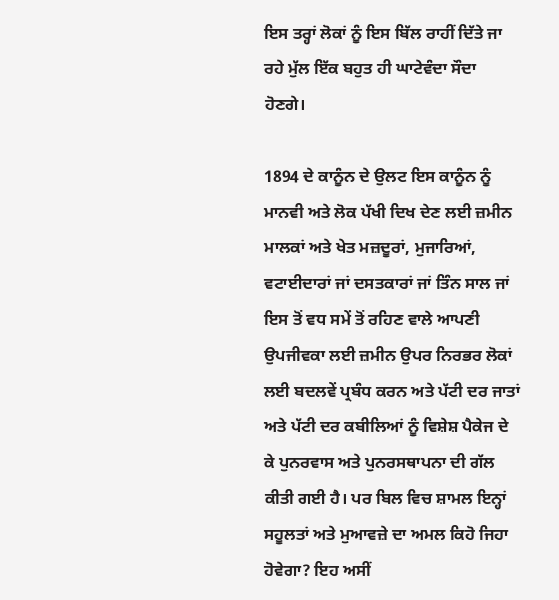ਇਸ ਤਰ੍ਹਾਂ ਲੋਕਾਂ ਨੂੰ ਇਸ ਬਿੱਲ ਰਾਹੀਂ ਦਿੱਤੇ ਜਾ ਰਹੇ ਮੁੱਲ ਇੱਕ ਬਹੁਤ ਹੀ ਘਾਟੇਵੰਦਾ ਸੌਦਾ ਹੋਣਗੇ।

1894 ਦੇ ਕਾਨੂੰਨ ਦੇ ਉਲਟ ਇਸ ਕਾਨੂੰਨ ਨੂੰ ਮਾਨਵੀ ਅਤੇ ਲੋਕ ਪੱਖੀ ਦਿਖ ਦੇਣ ਲਈ ਜ਼ਮੀਨ ਮਾਲਕਾਂ ਅਤੇ ਖੇਤ ਮਜ਼ਦੂਰਾਂ, ਮੁਜਾਰਿਆਂ, ਵਟਾਈਦਾਰਾਂ ਜਾਂ ਦਸਤਕਾਰਾਂ ਜਾਂ ਤਿੰਨ ਸਾਲ ਜਾਂ ਇਸ ਤੋਂ ਵਧ ਸਮੇਂ ਤੋਂ ਰਹਿਣ ਵਾਲੇ ਆਪਣੀ ਉਪਜੀਵਕਾ ਲਈ ਜ਼ਮੀਨ ਉਪਰ ਨਿਰਭਰ ਲੋਕਾਂ ਲਈ ਬਦਲਵੇਂ ਪ੍ਰਬੰਧ ਕਰਨ ਅਤੇ ਪੱਟੀ ਦਰ ਜਾਤਾਂ ਅਤੇ ਪੱਟੀ ਦਰ ਕਬੀਲਿਆਂ ਨੂੰ ਵਿਸ਼ੇਸ਼ ਪੈਕੇਜ ਦੇ ਕੇ ਪੁਨਰਵਾਸ ਅਤੇ ਪੁਨਰਸਥਾਪਨਾ ਦੀ ਗੱਲ ਕੀਤੀ ਗਈ ਹੈ। ਪਰ ਬਿਲ ਵਿਚ ਸ਼ਾਮਲ ਇਨ੍ਹਾਂ ਸਹੂਲਤਾਂ ਅਤੇ ਮੁਆਵਜ਼ੇ ਦਾ ਅਮਲ ਕਿਹੋ ਜਿਹਾ ਹੋਵੇਗਾ? ਇਹ ਅਸੀਂ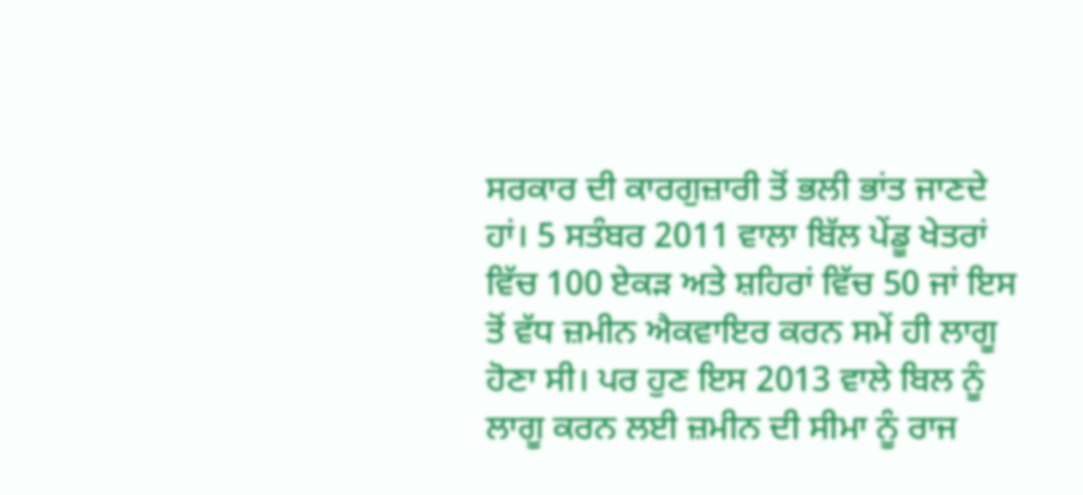ਸਰਕਾਰ ਦੀ ਕਾਰਗੁਜ਼ਾਰੀ ਤੋਂ ਭਲੀ ਭਾਂਤ ਜਾਣਦੇ ਹਾਂ। 5 ਸਤੰਬਰ 2011 ਵਾਲਾ ਬਿੱਲ ਪੇਂਡੂ ਖੇਤਰਾਂ ਵਿੱਚ 100 ਏਕੜ ਅਤੇ ਸ਼ਹਿਰਾਂ ਵਿੱਚ 50 ਜਾਂ ਇਸ ਤੋਂ ਵੱਧ ਜ਼ਮੀਨ ਐਕਵਾਇਰ ਕਰਨ ਸਮੇਂ ਹੀ ਲਾਗੂ ਹੋਣਾ ਸੀ। ਪਰ ਹੁਣ ਇਸ 2013 ਵਾਲੇ ਬਿਲ ਨੂੰ ਲਾਗੂ ਕਰਨ ਲਈ ਜ਼ਮੀਨ ਦੀ ਸੀਮਾ ਨੂੰ ਰਾਜ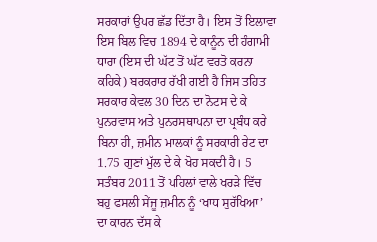ਸਰਕਾਰਾਂ ਉਪਰ ਛੱਡ ਦਿੱਤਾ ਹੈ। ਇਸ ਤੋਂ ਇਲਾਵਾ ਇਸ ਬਿਲ ਵਿਚ 1894 ਦੇ ਕਾਨੂੰਨ ਦੀ ਹੰਗਾਮੀ ਧਾਰਾ (ਇਸ ਦੀ ਘੱਟ ਤੋਂ ਘੱਟ ਵਰਤੋ ਕਰਨਾ ਕਹਿਕੇ) ਬਰਕਰਾਰ ਰੱਖੀ ਗਈ ਹੈ ਜਿਸ ਤਹਿਤ ਸਰਕਾਰ ਕੇਵਲ 30 ਦਿਨ ਦਾ ਨੋਟਸ ਦੇ ਕੇ ਪੁਨਰਵਾਸ ਅਤੇ ਪੁਨਰਸਥਾਪਨਾ ਦਾ ਪ੍ਰਬੰਧ ਕਰੇ ਬਿਨਾ ਹੀ, ਜ਼ਮੀਨ ਮਾਲਕਾਂ ਨੂੰ ਸਰਕਾਰੀ ਰੇਟ ਦਾ 1.75 ਗੁਣਾਂ ਮੁੱਲ ਦੇ ਕੇ ਖੋਹ ਸਕਦੀ ਹੈ। 5 ਸਤੰਬਰ 2011 ਤੋਂ ਪਹਿਲਾਂ ਵਾਲੇ ਖਰੜੇ ਵਿੱਚ ਬਹੁ ਫਸਲੀ ਸੇਂਜੂ ਜ਼ਮੀਨ ਨੂੰ ‘ਖਾਧ ਸੁਰੱਖਿਆ’ ਦਾ ਕਾਰਨ ਦੱਸ ਕੇ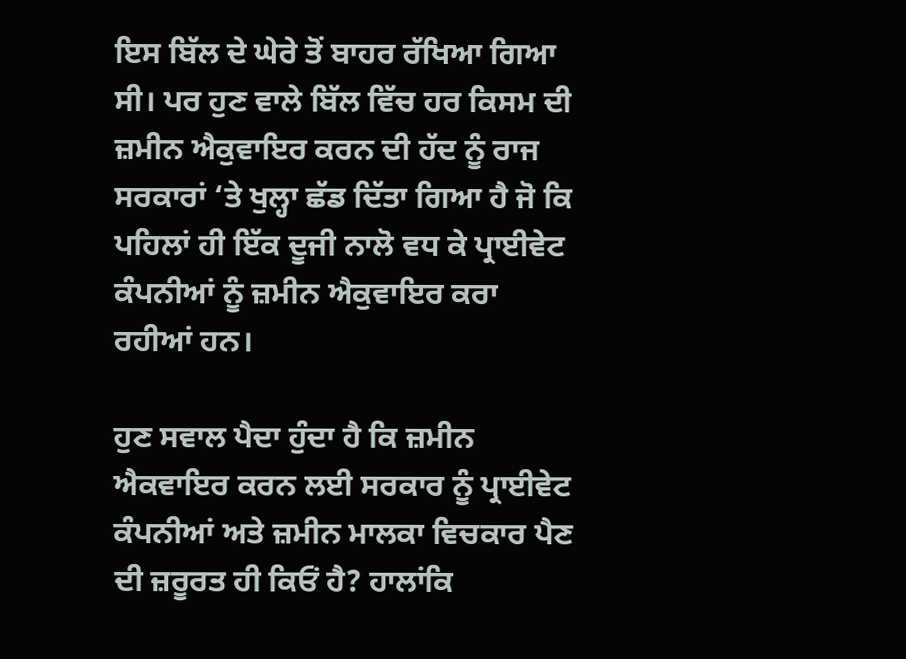ਇਸ ਬਿੱਲ ਦੇ ਘੇਰੇ ਤੋਂ ਬਾਹਰ ਰੱਖਿਆ ਗਿਆ ਸੀ। ਪਰ ਹੁਣ ਵਾਲੇ ਬਿੱਲ ਵਿੱਚ ਹਰ ਕਿਸਮ ਦੀ ਜ਼ਮੀਨ ਐਕੁਵਾਇਰ ਕਰਨ ਦੀ ਹੱਦ ਨੂੰ ਰਾਜ ਸਰਕਾਰਾਂ ‘ਤੇ ਖੁਲ੍ਹਾ ਛੱਡ ਦਿੱਤਾ ਗਿਆ ਹੈ ਜੋ ਕਿ ਪਹਿਲਾਂ ਹੀ ਇੱਕ ਦੂਜੀ ਨਾਲੋ ਵਧ ਕੇ ਪ੍ਰਾਈਵੇਟ ਕੰਪਨੀਆਂ ਨੂੰ ਜ਼ਮੀਨ ਐਕੁਵਾਇਰ ਕਰਾ ਰਹੀਆਂ ਹਨ।

ਹੁਣ ਸਵਾਲ ਪੈਦਾ ਹੁੰਦਾ ਹੈ ਕਿ ਜ਼ਮੀਨ ਐਕਵਾਇਰ ਕਰਨ ਲਈ ਸਰਕਾਰ ਨੂੰ ਪ੍ਰਾਈਵੇਟ ਕੰਪਨੀਆਂ ਅਤੇ ਜ਼ਮੀਨ ਮਾਲਕਾ ਵਿਚਕਾਰ ਪੈਣ ਦੀ ਜ਼ਰੂਰਤ ਹੀ ਕਿਓਂ ਹੈ? ਹਾਲਾਂਕਿ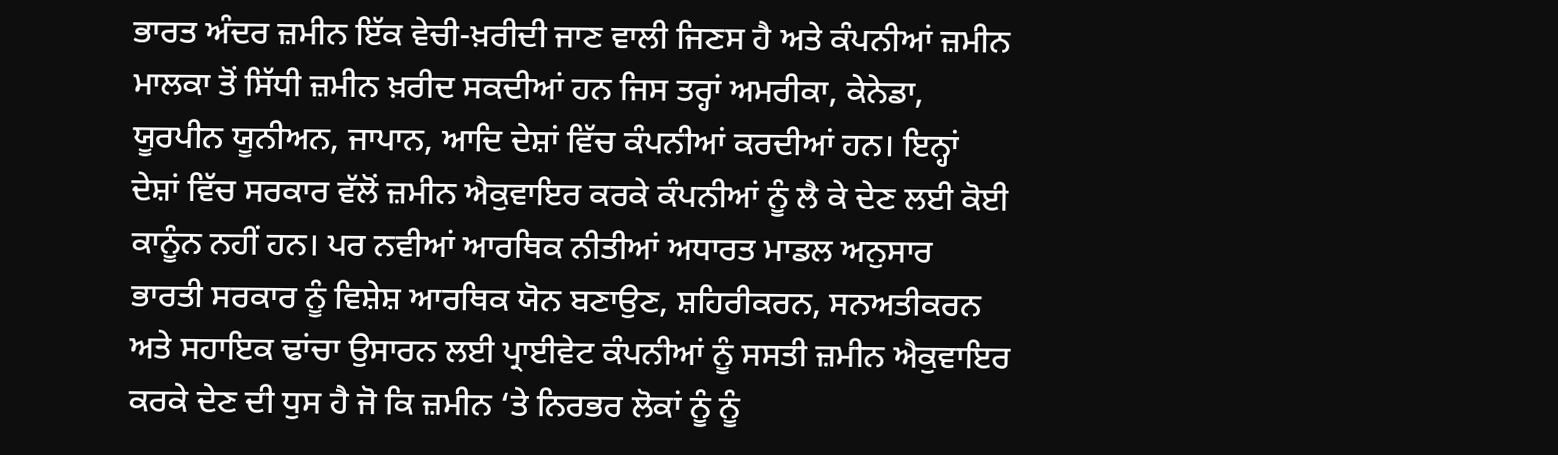ਭਾਰਤ ਅੰਦਰ ਜ਼ਮੀਨ ਇੱਕ ਵੇਚੀ-ਖ਼ਰੀਦੀ ਜਾਣ ਵਾਲੀ ਜਿਣਸ ਹੈ ਅਤੇ ਕੰਪਨੀਆਂ ਜ਼ਮੀਨ ਮਾਲਕਾ ਤੋਂ ਸਿੱਧੀ ਜ਼ਮੀਨ ਖ਼ਰੀਦ ਸਕਦੀਆਂ ਹਨ ਜਿਸ ਤਰ੍ਹਾਂ ਅਮਰੀਕਾ, ਕੇਨੇਡਾ, ਯੂਰਪੀਨ ਯੂਨੀਅਨ, ਜਾਪਾਨ, ਆਦਿ ਦੇਸ਼ਾਂ ਵਿੱਚ ਕੰਪਨੀਆਂ ਕਰਦੀਆਂ ਹਨ। ਇਨ੍ਹਾਂ ਦੇਸ਼ਾਂ ਵਿੱਚ ਸਰਕਾਰ ਵੱਲੋਂ ਜ਼ਮੀਨ ਐਕੁਵਾਇਰ ਕਰਕੇ ਕੰਪਨੀਆਂ ਨੂੰ ਲੈ ਕੇ ਦੇਣ ਲਈ ਕੋਈ ਕਾਨੂੰਨ ਨਹੀਂ ਹਨ। ਪਰ ਨਵੀਆਂ ਆਰਥਿਕ ਨੀਤੀਆਂ ਅਧਾਰਤ ਮਾਡਲ ਅਨੁਸਾਰ ਭਾਰਤੀ ਸਰਕਾਰ ਨੂੰ ਵਿਸ਼ੇਸ਼ ਆਰਥਿਕ ਯੋਨ ਬਣਾਉਣ, ਸ਼ਹਿਰੀਕਰਨ, ਸਨਅਤੀਕਰਨ ਅਤੇ ਸਹਾਇਕ ਢਾਂਚਾ ਉਸਾਰਨ ਲਈ ਪ੍ਰਾਈਵੇਟ ਕੰਪਨੀਆਂ ਨੂੰ ਸਸਤੀ ਜ਼ਮੀਨ ਐਕੁਵਾਇਰ ਕਰਕੇ ਦੇਣ ਦੀ ਧੁਸ ਹੈ ਜੋ ਕਿ ਜ਼ਮੀਨ ‘ਤੇ ਨਿਰਭਰ ਲੋਕਾਂ ਨੂੰ ਨੂੰ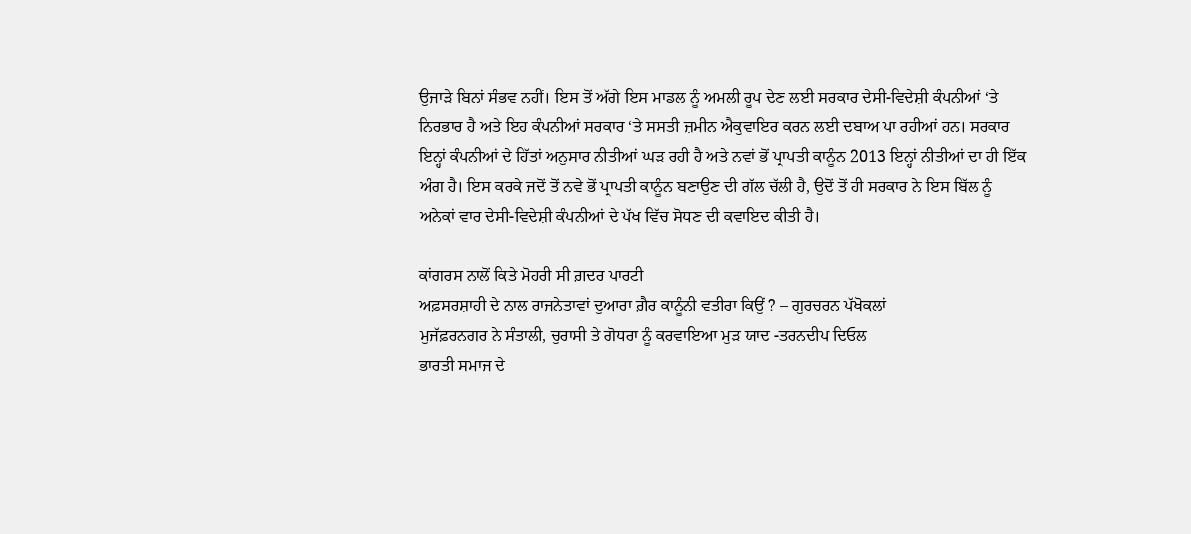ਉਜਾੜੇ ਬਿਨਾਂ ਸੰਭਵ ਨਹੀਂ। ਇਸ ਤੋਂ ਅੱਗੇ ਇਸ ਮਾਡਲ ਨੂੰ ਅਮਲੀ ਰੂਪ ਦੇਣ ਲਈ ਸਰਕਾਰ ਦੇਸੀ-ਵਿਦੇਸ਼ੀ ਕੰਪਨੀਆਂ ‘ਤੇ ਨਿਰਭਾਰ ਹੈ ਅਤੇ ਇਹ ਕੰਪਨੀਆਂ ਸਰਕਾਰ ‘ਤੇ ਸਸਤੀ ਜ਼ਮੀਨ ਐਕੁਵਾਇਰ ਕਰਨ ਲਈ ਦਬਾਅ ਪਾ ਰਹੀਆਂ ਹਨ। ਸਰਕਾਰ ਇਨ੍ਹਾਂ ਕੰਪਨੀਆਂ ਦੇ ਹਿੱਤਾਂ ਅਨੁਸਾਰ ਨੀਤੀਆਂ ਘੜ ਰਹੀ ਹੈ ਅਤੇ ਨਵਾਂ ਭੋਂ ਪ੍ਰਾਪਤੀ ਕਾਨੂੰਨ 2013 ਇਨ੍ਹਾਂ ਨੀਤੀਆਂ ਦਾ ਹੀ ਇੱਕ ਅੰਗ ਹੈ। ਇਸ ਕਰਕੇ ਜਦੋਂ ਤੋਂ ਨਵੇ ਭੋਂ ਪ੍ਰਾਪਤੀ ਕਾਨੂੰਨ ਬਣਾਉਣ ਦੀ ਗੱਲ ਚੱਲੀ ਹੈ, ਉਦੋਂ ਤੋਂ ਹੀ ਸਰਕਾਰ ਨੇ ਇਸ ਬਿੱਲ ਨੂੰ ਅਨੇਕਾਂ ਵਾਰ ਦੇਸੀ-ਵਿਦੇਸ਼ੀ ਕੰਪਨੀਆਂ ਦੇ ਪੱਖ ਵਿੱਚ ਸੋਧਣ ਦੀ ਕਵਾਇਦ ਕੀਤੀ ਹੈ।

ਕਾਂਗਰਸ ਨਾਲੋਂ ਕਿਤੇ ਮੋਹਰੀ ਸੀ ਗ਼ਦਰ ਪਾਰਟੀ
ਅਫ਼ਸਰਸ਼ਾਹੀ ਦੇ ਨਾਲ ਰਾਜਨੇਤਾਵਾਂ ਦੁਆਰਾ ਗ਼ੈਰ ਕਾਨੂੰਨੀ ਵਤੀਰਾ ਕਿਉਂ ? – ਗੁਰਚਰਨ ਪੱਖੋਕਲਾਂ
ਮੁਜੱਫ਼ਰਨਗਰ ਨੇ ਸੰਤਾਲੀ, ਚੁਰਾਸੀ ਤੇ ਗੋਧਰਾ ਨੂੰ ਕਰਵਾਇਆ ਮੁੜ ਯਾਦ -ਤਰਨਦੀਪ ਦਿਓਲ
ਭਾਰਤੀ ਸਮਾਜ ਦੇ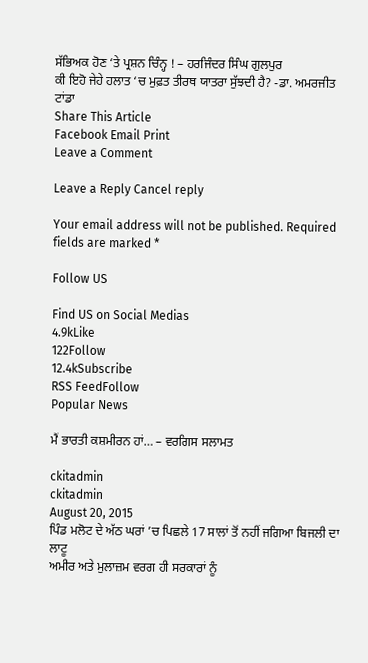ਸੱਭਿਅਕ ਹੋਣ ‘ਤੇ ਪ੍ਰਸ਼ਨ ਚਿੰਨ੍ਹ ! – ਹਰਜਿੰਦਰ ਸਿੰਘ ਗੁਲਪੁਰ
ਕੀ ਇਹੋ ਜੇਹੇ ਹਲਾਤ ‘ਚ ਮੁਫ਼ਤ ਤੀਰਥ ਯਾਤਰਾ ਸੁੱਝਦੀ ਹੈ? -ਡਾ. ਅਮਰਜੀਤ ਟਾਂਡਾ
Share This Article
Facebook Email Print
Leave a Comment

Leave a Reply Cancel reply

Your email address will not be published. Required fields are marked *

Follow US

Find US on Social Medias
4.9kLike
122Follow
12.4kSubscribe
RSS FeedFollow
Popular News

ਮੈਂ ਭਾਰਤੀ ਕਸ਼ਮੀਰਨ ਹਾਂ… – ਵਰਗਿਸ ਸਲਾਮਤ

ckitadmin
ckitadmin
August 20, 2015
ਪਿੰਡ ਮਲੋਟ ਦੇ ਅੱਠ ਘਰਾਂ ’ਚ ਪਿਛਲੇ 17 ਸਾਲਾਂ ਤੋਂ ਨਹੀਂ ਜਗਿਆ ਬਿਜਲੀ ਦਾ ਲਾਟੂ
ਅਮੀਰ ਅਤੇ ਮੁਲਾਜ਼ਮ ਵਰਗ ਹੀ ਸਰਕਾਰਾਂ ਨੂੰ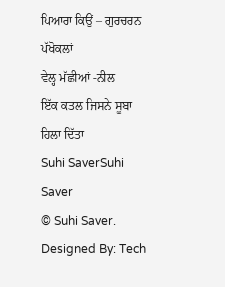ਪਿਆਰਾ ਕਿਉਂ – ਗੁਰਚਰਨ ਪੱਖੋਕਲਾਂ
ਵੇਲ੍ਹ ਮੱਛੀਆਂ -ਨੀਲ
ਇੱਕ ਕਤਲ ਜਿਸਨੇ ਸੂਬਾ ਹਿਲਾ ਦਿੱਤਾ
Suhi SaverSuhi Saver
© Suhi Saver. Designed By: Tech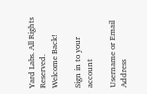Yard Labs. All Rights Reserved.
Welcome Back!

Sign in to your account

Username or Email Address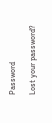Password

Lost your password?